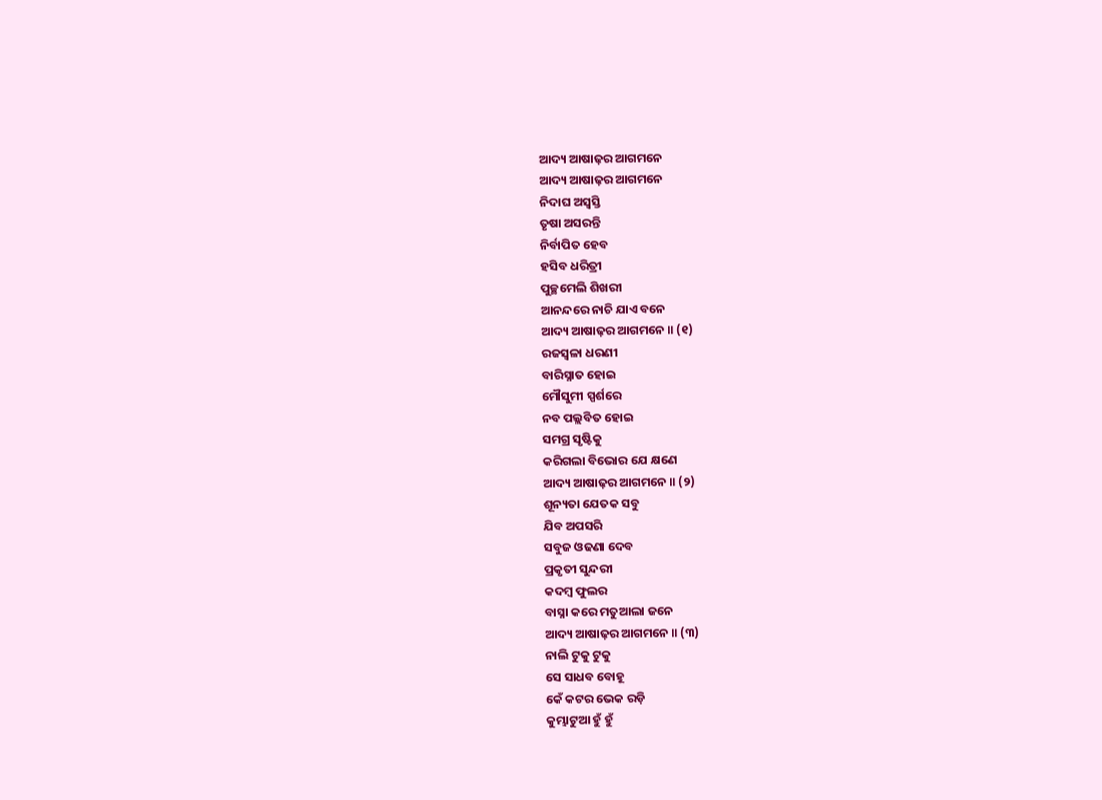ଆଦ୍ୟ ଆଷାଢ଼ର ଆଗମନେ
ଆଦ୍ୟ ଆଷାଢ଼ର ଆଗମନେ
ନିଦାଘ ଅସ୍ଵସ୍ତି
ତୃଷା ଅସରନ୍ତି
ନିର୍ବାପିତ ହେବ
ହସିବ ଧରିତ୍ରୀ
ପୁଚ୍ଛମେଲି ଶିଖରୀ
ଆନନ୍ଦରେ ନାଚି ଯାଏ ବନେ
ଆଦ୍ୟ ଆଷାଢ଼ର ଆଗମନେ ॥ (୧)
ରଜସ୍ୱଳା ଧରଣୀ
ବାରିସ୍ନାତ ହୋଇ
ମୌସୁମୀ ସ୍ପର୍ଶରେ
ନବ ପଲ୍ଲବିତ ହୋଇ
ସମଗ୍ର ସୃଷ୍ଟିକୁ
କରିଗଲା ବିଭୋର ଯେ କ୍ଷଣେ
ଆଦ୍ୟ ଆଷାଢ଼ର ଆଗମନେ ॥ (୨)
ଶୂନ୍ୟତା ଯେତକ ସବୁ
ଯିବ ଅପସରି
ସବୁଜ ଓଢଣା ଦେବ
ପ୍ରକୃତୀ ସୁନ୍ଦରୀ
କଦମ୍ବ ଫୁଲର
ବାସ୍ନା କରେ ମତୁଆଲା ଜନେ
ଆଦ୍ୟ ଆଷାଢ଼ର ଆଗମନେ ॥ (୩)
ନାଲି ଟୁକୁ ଟୁକୁ
ସେ ସାଧବ ବୋହୂ
କେଁ କଟର ଭେକ ରଡ଼ି
କୁମ୍ଭାଟୁଆ ହୁଁ ହୁଁ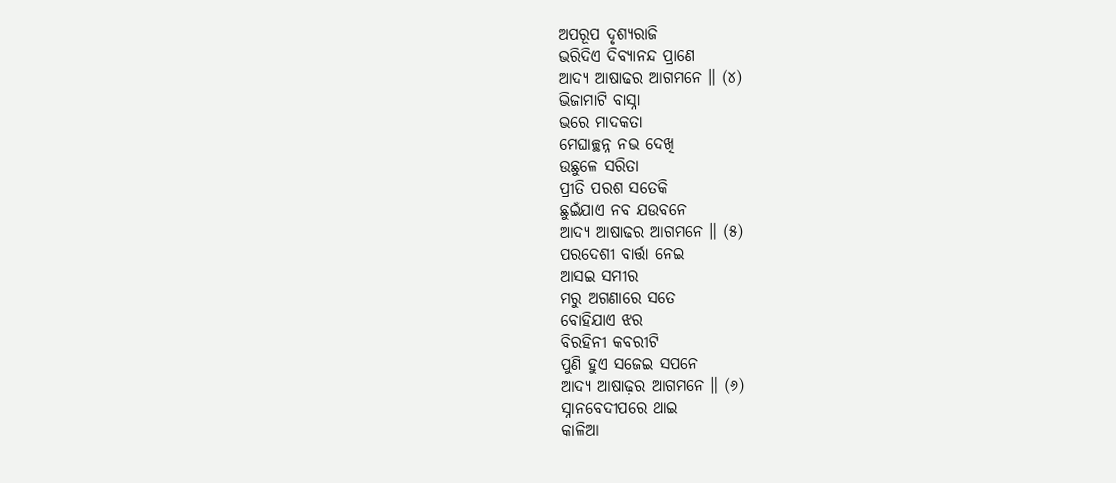ଅପରୂପ ଦୃଶ୍ୟରାଜି
ଭରିଦିଏ ଦିବ୍ୟାନନ୍ଦ ପ୍ରାଣେ
ଆଦ୍ୟ ଆଷାଢର ଆଗମନେ ॥ (୪)
ଭିଜାମାଟି ବାସ୍ନା
ଭରେ ମାଦକତା
ମେଘାଚ୍ଛନ୍ନ ନଭ ଦେଖି
ଉଛୁଳେ ସରିତା
ପ୍ରୀତି ପରଶ ସତେକି
ଛୁଇଁଯାଏ ନବ ଯଉବନେ
ଆଦ୍ୟ ଆଷାଢର ଆଗମନେ ॥ (୫)
ପରଦେଶୀ ବାର୍ତ୍ତା ନେଇ
ଆସଇ ସମୀର
ମରୁ ଅଗଣାରେ ସତେ
ବୋହିଯାଏ ଝର
ବିରହିନୀ କବରୀଟି
ପୁଣି ହୁଏ ସଜେଇ ସପନେ
ଆଦ୍ୟ ଆଷାଢ଼ର ଆଗମନେ ॥ (୬)
ସ୍ନାନବେଦୀପରେ ଥାଇ
କାଳିଆ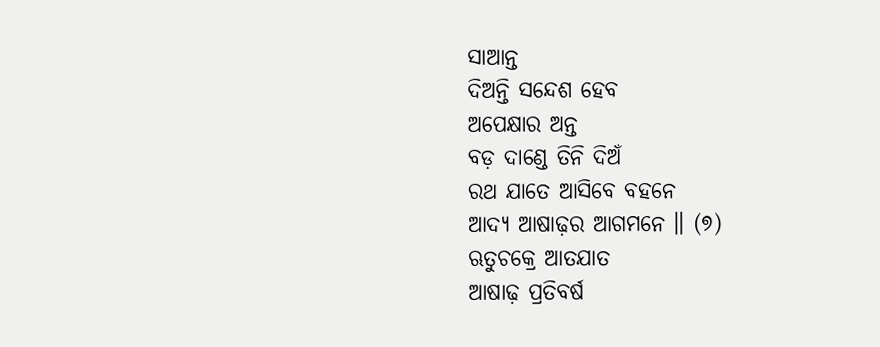ସାଆନ୍ତ
ଦିଅନ୍ତି ସନ୍ଦେଶ ହେବ
ଅପେକ୍ଷାର ଅନ୍ତ
ବଡ଼ ଦାଣ୍ଡେ ତିନି ଦିଅଁ
ରଥ ଯାତେ ଆସିବେ ବହନେ
ଆଦ୍ୟ ଆଷାଢ଼ର ଆଗମନେ ॥ (୭)
ଋତୁଚକ୍ରେ ଆତଯାତ
ଆଷାଢ଼ ପ୍ରତିବର୍ଷ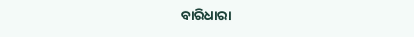ବାରିଧାରା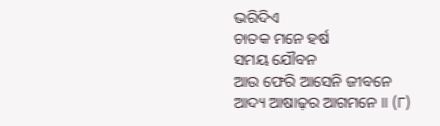ଭରିଦିଏ
ଚାତକ ମନେ ହର୍ଷ
ସମୟ ଯୌବନ
ଆଉ ଫେରି ଆସେନି ଜୀବନେ
ଆଦ୍ୟ ଆଷାଢ଼ର ଆଗମନେ ॥ (୮)